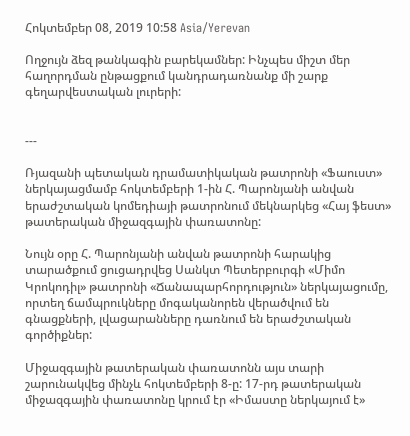Հոկտեմբեր 08, 2019 10:58 Asia/Yerevan

Ողջույն ձեզ թանկագին բարեկամներ: Ինչպես միշտ մեր հաղորդման ընթացքում կանդրադառնանք մի շարք գեղարվեստական լուրերի:


---

Ռյազանի պետական դրամատիկական թատրոնի «Ֆաուստ» ներկայացմամբ հոկտեմբերի 1-ին Հ. Պարոնյանի անվան երաժշտական կոմեդիայի թատրոնում մեկնարկեց «Հայ ֆեստ» թատերական միջազգային փառատոնը:

Նույն օրը Հ. Պարոնյանի անվան թատրոնի հարակից տարածքում ցուցադրվեց Սանկտ Պետերբուրգի «Միմո Կրոկոդիլ» թատրոնի «Ճանապարհորդություն» ներկայացումը, որտեղ ճամպրուկները մոգականորեն վերածվում են գնացքների, լվացարանները դառնում են երաժշտական գործիքներ:

Միջազգային թատերական փառատոնն այս տարի շարունակվեց մինչև հոկտեմբերի 8-ը: 17-րդ թատերական միջազգային փառատոնը կրում էր «Իմաստը ներկայում է»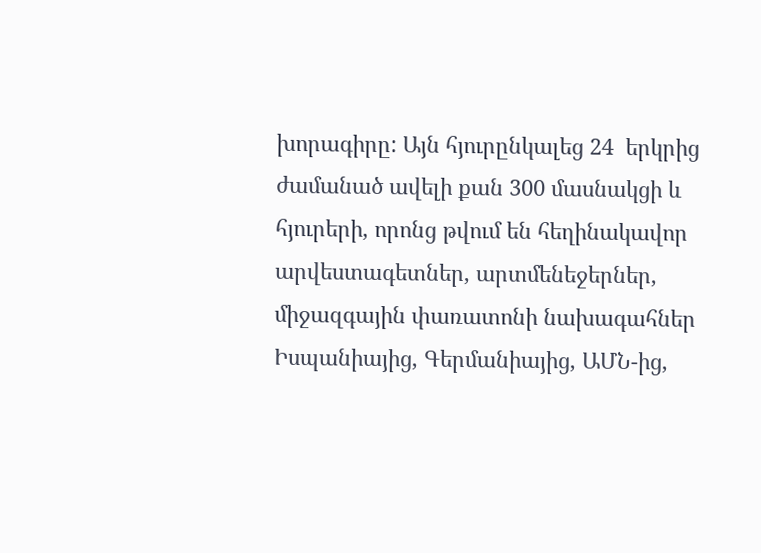խորագիրը: Այն հյուրընկալեց 24  երկրից ժամանած ավելի քան 300 մասնակցի և հյուրերի, որոնց թվում են հեղինակավոր արվեստագետներ, արտմենեջերներ, միջազգային փառատոնի նախագահներ Իսպանիայից, Գերմանիայից, ԱՄՆ-ից,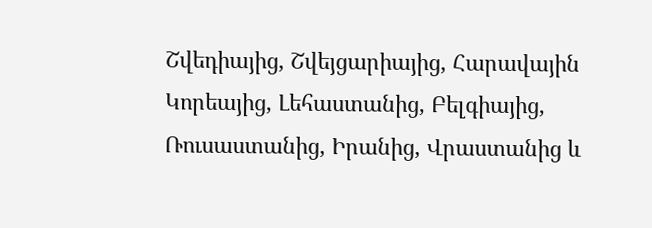Շվեդիայից, Շվեյցարիայից, Հարավային Կորեայից, Լեհաստանից, Բելգիայից, Ռուսաստանից, Իրանից, Վրաստանից և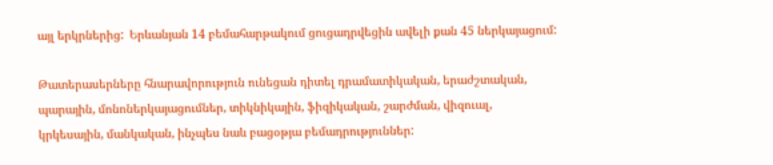այլ երկրներից:  Երևանյան 14 բեմահարթակում ցուցադրվեցին ավելի քան 45 ներկայացում:

Թատերասերները հնարավորություն ունեցան դիտել դրամատիկական, երաժշտական, պարային, մոնոներկայացումներ, տիկնիկային, ֆիզիկական, շարժման, վիզուալ, կրկեսային, մանկական, ինչպես նաև բացօթյա բեմադրություններ: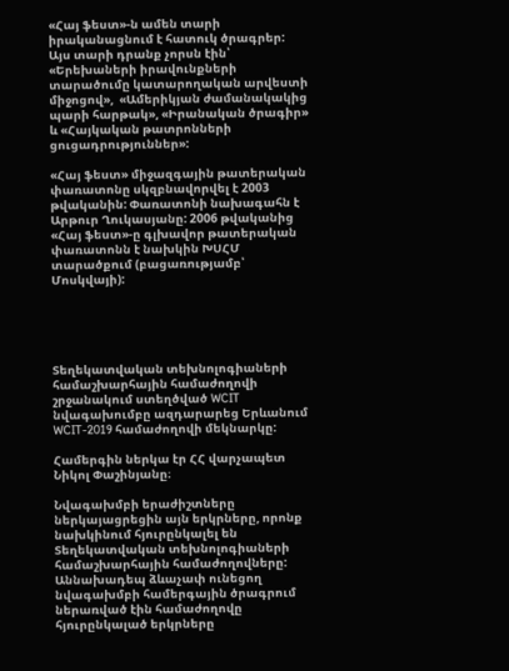«Հայ ֆեստ»-ն ամեն տարի իրականացնում է հատուկ ծրագրեր: Այս տարի դրանք չորսն էին՝ «Երեխաների իրավունքների տարածումը կատարողական արվեստի միջոցով»,  «Ամերիկյան ժամանակակից պարի հարթակ», «Իրանական ծրագիր» և «Հայկական թատրոնների ցուցադրություններ»:

«Հայ ֆեստ» միջազգային թատերական փառատոնը սկզբնավորվել է 2003 թվականին: Փառատոնի նախագահն է Արթուր Ղուկասյանը: 2006 թվականից «Հայ ֆեստ»-ը գլխավոր թատերական փառատոնն է նախկին ԽՍՀՄ տարածքում (բացառությամբ՝ Մոսկվայի):





Տեղեկատվական տեխնոլոգիաների համաշխարհային համաժողովի շրջանակում ստեղծված WCIT նվագախումբը ազդարարեց Երևանում WCIT-2019 համաժողովի մեկնարկը:

Համերգին ներկա էր ՀՀ վարչապետ Նիկոլ Փաշինյանը։

Նվագախմբի երաժիշտները ներկայացրեցին այն երկրները, որոնք նախկինում հյուրընկալել են Տեղեկատվական տեխնոլոգիաների համաշխարհային համաժողովները: Աննախադեպ ձևաչափ ունեցող նվագախմբի համերգային ծրագրում ներառված էին համաժողովը հյուրընկալած երկրները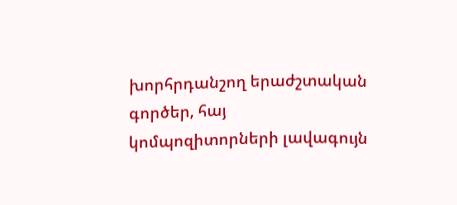խորհրդանշող երաժշտական գործեր, հայ կոմպոզիտորների լավագույն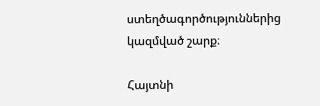ստեղծագործություններից կազմված շարք։

Հայտնի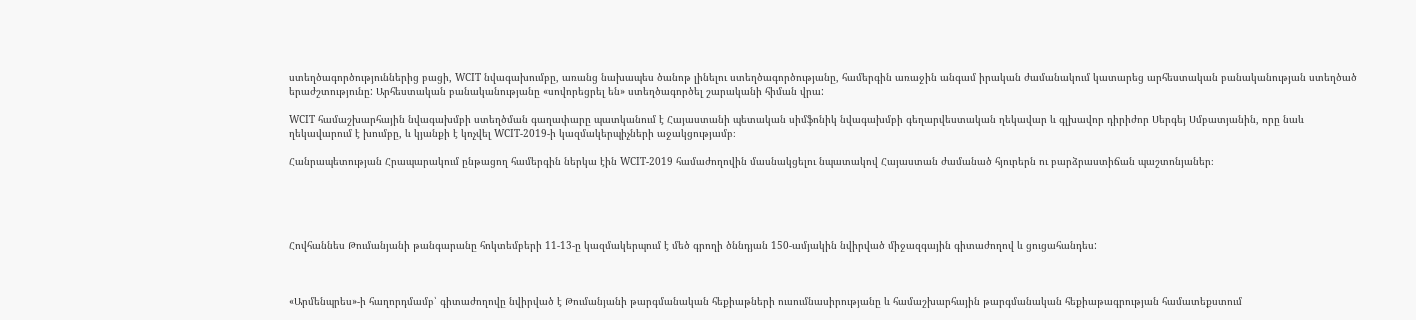ստեղծագործություններից բացի, WCIT նվագախումբը, առանց նախապես ծանոթ լինելու ստեղծագործությանը, համերգին առաջին անգամ իրական ժամանակում կատարեց արհեստական բանականության ստեղծած երաժշտությունը: Արհեստական բանականությանը «սովորեցրել են» ստեղծագործել շարականի հիման վրա:

WCIT համաշխարհային նվագախմբի ստեղծման գաղափարը պատկանում է Հայաստանի պետական սիմֆոնիկ նվագախմբի գեղարվեստական ղեկավար և գլխավոր դիրիժոր Սերգեյ Սմբատյանին, որը նաև ղեկավարում է խումբը, և կյանքի է կոչվել WCIT-2019-ի կազմակերպիչների աջակցությամբ։

Հանրապետության Հրապարակում ընթացող համերգին ներկա էին WCIT-2019 համաժողովին մասնակցելու նպատակով Հայաստան ժամանած հյուրերն ու բարձրաստիճան պաշտոնյաներ։





Հովհաննես Թումանյանի թանգարանը հոկտեմբերի 11-13-ը կազմակերպում է մեծ գրողի ծննդյան 150-ամյակին նվիրված միջազգային գիտաժողով և ցուցահանդես:



«Արմենպրես»-ի հաղորդմամբ՝ գիտաժողովը նվիրված է Թումանյանի թարգմանական հեքիաթների ուսումնասիրությանը և համաշխարհային թարգմանական հեքիաթագրության համատեքստում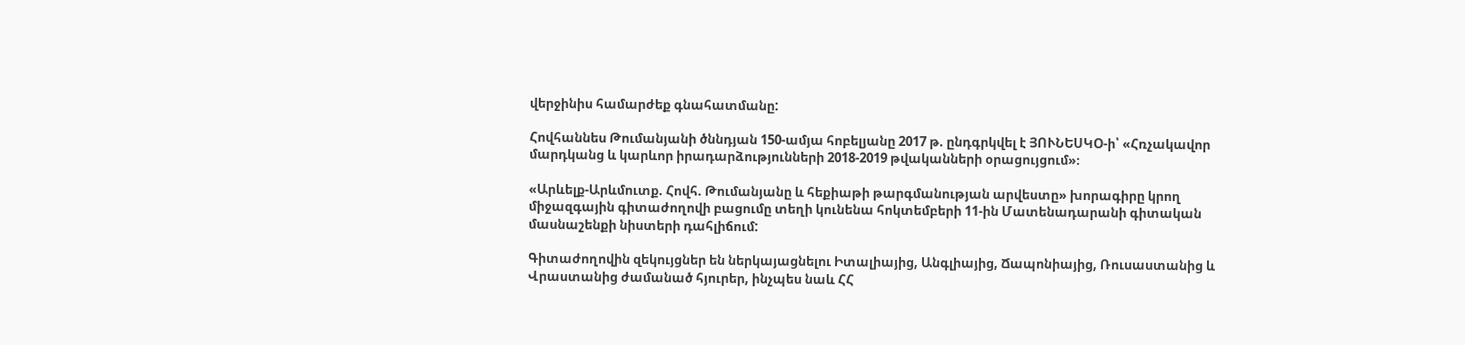վերջինիս համարժեք գնահատմանը:

Հովհաննես Թումանյանի ծննդյան 150-ամյա հոբելյանը 2017 թ. ընդգրկվել է ՅՈՒՆԵՍԿՕ-ի՝ «Հռչակավոր մարդկանց և կարևոր իրադարձությունների 2018-2019 թվականների օրացույցում»։

«Արևելք-Արևմուտք. Հովհ. Թումանյանը և հեքիաթի թարգմանության արվեստը» խորագիրը կրող միջազգային գիտաժողովի բացումը տեղի կունենա հոկտեմբերի 11-ին Մատենադարանի գիտական մասնաշենքի նիստերի դահլիճում:

Գիտաժողովին զեկույցներ են ներկայացնելու Իտալիայից, Անգլիայից, Ճապոնիայից, Ռուսաստանից և Վրաստանից ժամանած հյուրեր, ինչպես նաև ՀՀ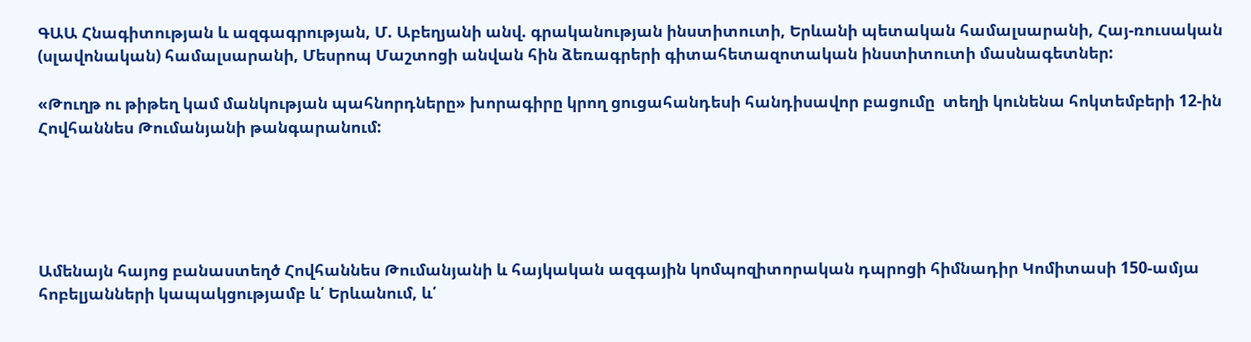ԳԱԱ Հնագիտության և ազգագրության, Մ. Աբեղյանի անվ. գրականության ինստիտուտի, Երևանի պետական համալսարանի, Հայ-ռուսական (սլավոնական) համալսարանի, Մեսրոպ Մաշտոցի անվան հին ձեռագրերի գիտահետազոտական ինստիտուտի մասնագետներ:

«Թուղթ ու թիթեղ կամ մանկության պահնորդները» խորագիրը կրող ցուցահանդեսի հանդիսավոր բացումը  տեղի կունենա հոկտեմբերի 12-ին Հովհաննես Թումանյանի թանգարանում:





Ամենայն հայոց բանաստեղծ Հովհաննես Թումանյանի և հայկական ազգային կոմպոզիտորական դպրոցի հիմնադիր Կոմիտասի 150-ամյա հոբելյանների կապակցությամբ և՛ Երևանում, և՛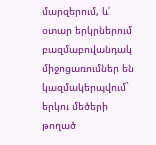մարզերում, և՛ օտար երկրներում բազմաբովանդակ միջոցառումներ են կազմակերպվում` երկու մեծերի թողած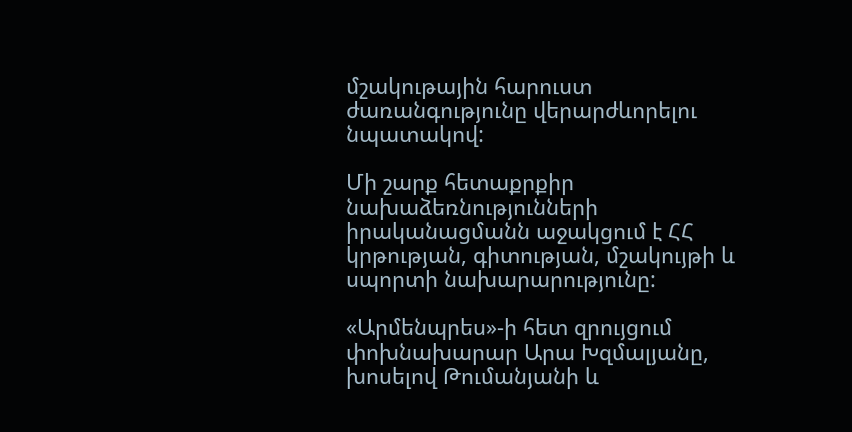մշակութային հարուստ ժառանգությունը վերարժևորելու նպատակով:

Մի շարք հետաքրքիր նախաձեռնությունների իրականացմանն աջակցում է ՀՀ կրթության, գիտության, մշակույթի և սպորտի նախարարությունը:

«Արմենպրես»-ի հետ զրույցում փոխնախարար Արա Խզմալյանը, խոսելով Թումանյանի և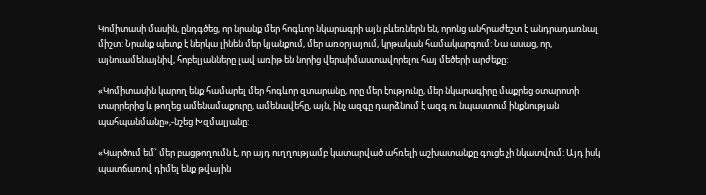Կոմիտասի մասին, ընդգծեց, որ նրանք մեր հոգևոր նկարագրի այն բևեռներն են, որոնց անհրաժեշտ է անդրադառնալ միշտ: Նրանք պետք է ներկա լինեն մեր կյանքում, մեր առօրյայում, կրթական համակարգում: Նա ասաց, որ,  այնուամենայնիվ, հոբելյանները լավ առիթ են նորից վերաիմաստավորելու հայ մեծերի արժեքը:

«Կոմիտասին կարող ենք համարել մեր հոգևոր զտարանը, որը մեր էությունը, մեր նկարագիրը մաքրեց օտարոտի տարրերից և թողեց ամենամաքուրը, ամենավեհը, այն, ինչ ազգը դարձնում է ազգ ու նպաստում ինքնության պահպանմանը»,-նշեց Խզմալյանը:

«Կարծում եմ` մեր բացթողումն է, որ այդ ուղղությամբ կատարված ահռելի աշխատանքը գուցե չի նկատվում: Այդ իսկ պատճառով դիմել ենք թվային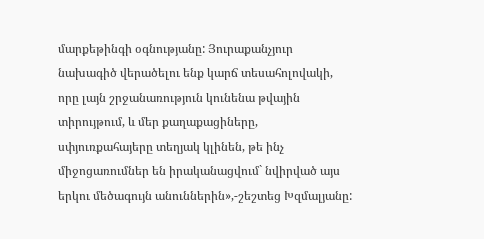մարքեթինգի օգնությանը: Յուրաքանչյուր նախագիծ վերածելու ենք կարճ տեսահոլովակի, որը լայն շրջանառություն կունենա թվային տիրույթում, և մեր քաղաքացիները, սփյուռքահայերը տեղյակ կլինեն, թե ինչ միջոցառումներ են իրականացվում` նվիրված այս երկու մեծագույն անուններին»,-շեշտեց Խզմալյանը: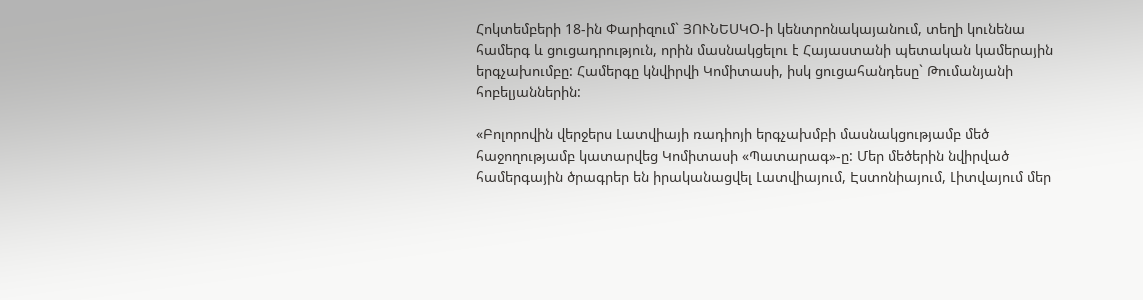Հոկտեմբերի 18-ին Փարիզում` ՅՈՒՆԵՍԿՕ-ի կենտրոնակայանում, տեղի կունենա համերգ և ցուցադրություն, որին մասնակցելու է Հայաստանի պետական կամերային երգչախումբը: Համերգը կնվիրվի Կոմիտասի, իսկ ցուցահանդեսը` Թումանյանի հոբելյաններին:

«Բոլորովին վերջերս Լատվիայի ռադիոյի երգչախմբի մասնակցությամբ մեծ հաջողությամբ կատարվեց Կոմիտասի «Պատարագ»-ը: Մեր մեծերին նվիրված համերգային ծրագրեր են իրականացվել Լատվիայում, Էստոնիայում, Լիտվայում մեր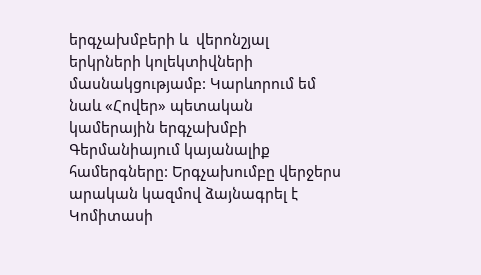երգչախմբերի և  վերոնշյալ երկրների կոլեկտիվների մասնակցությամբ: Կարևորում եմ նաև «Հովեր» պետական կամերային երգչախմբի Գերմանիայում կայանալիք համերգները: Երգչախումբը վերջերս արական կազմով ձայնագրել է Կոմիտասի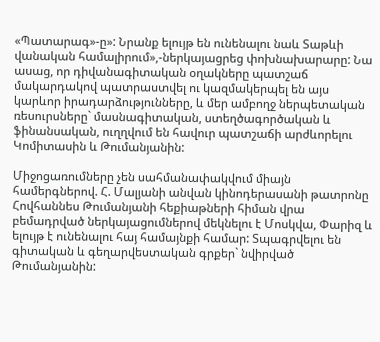«Պատարագ»-ը»: Նրանք ելույթ են ունենալու նաև Տաթևի վանական համալիրում»,-ներկայացրեց փոխնախարարը: Նա ասաց, որ դիվանագիտական օղակները պատշաճ մակարդակով պատրաստվել ու կազմակերպել են այս կարևոր իրադարձությունները, և մեր ամբողջ ներպետական ռեսուրսները` մասնագիտական, ստեղծագործական և ֆինանսական, ուղղվում են հավուր պատշաճի արժևորելու Կոմիտասին և Թումանյանին:

Միջոցառումները չեն սահմանափակվում միայն համերգներով. Հ. Մալյանի անվան կինոդերասանի թատրոնը Հովհաննես Թումանյանի հեքիաթների հիման վրա բեմադրված ներկայացումներով մեկնելու է Մոսկվա, Փարիզ և ելույթ է ունենալու հայ համայնքի համար: Տպագրվելու են գիտական և գեղարվեստական գրքեր` նվիրված Թումանյանին: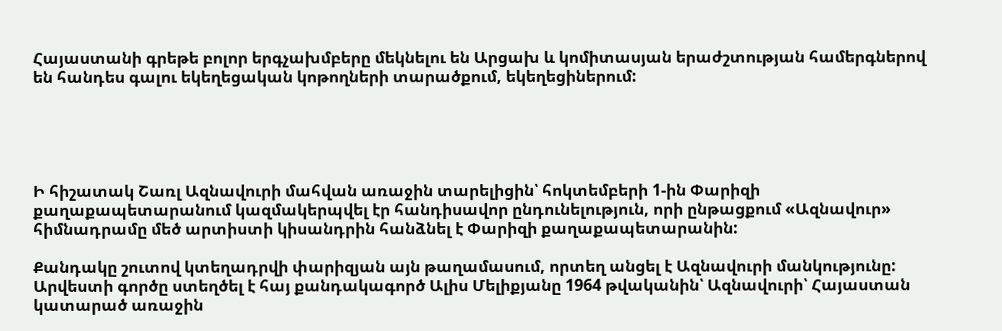Հայաստանի գրեթե բոլոր երգչախմբերը մեկնելու են Արցախ և կոմիտասյան երաժշտության համերգներով են հանդես գալու եկեղեցական կոթողների տարածքում, եկեղեցիներում:





Ի հիշատակ Շառլ Ազնավուրի մահվան առաջին տարելիցին՝ հոկտեմբերի 1-ին Փարիզի քաղաքապետարանում կազմակերպվել էր հանդիսավոր ընդունելություն, որի ընթացքում «Ազնավուր» հիմնադրամը մեծ արտիստի կիսանդրին հանձնել է Փարիզի քաղաքապետարանին:

Քանդակը շուտով կտեղադրվի փարիզյան այն թաղամասում, որտեղ անցել է Ազնավուրի մանկությունը: Արվեստի գործը ստեղծել է հայ քանդակագործ Ալիս Մելիքյանը 1964 թվականին՝ Ազնավուրի՝ Հայաստան կատարած առաջին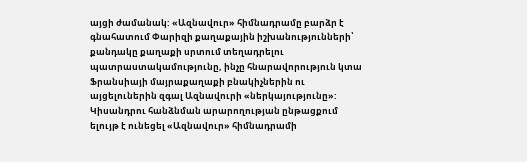այցի ժամանակ: «Ազնավուր» հիմնադրամը բարձր է գնահատում Փարիզի քաղաքային իշխանությունների՝ քանդակը քաղաքի սրտում տեղադրելու պատրաստակամությունը, ինչը հնարավորություն կտա Ֆրանսիայի մայրաքաղաքի բնակիչներին ու այցելուներին զգալ Ազնավուրի «ներկայությունը»: Կիսանդրու հանձնման արարողության ընթացքում ելույթ է ունեցել «Ազնավուր» հիմնադրամի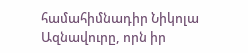համահիմնադիր Նիկոլա Ազնավուրը, որն իր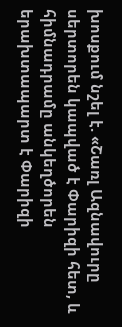խոսքում նշել է. «Շառլ Ազնավուրը սերտորեն կապված է Փարիզի հետ, և հիմնադրամը անկեղծորեն երախտապարտ է Փարիզի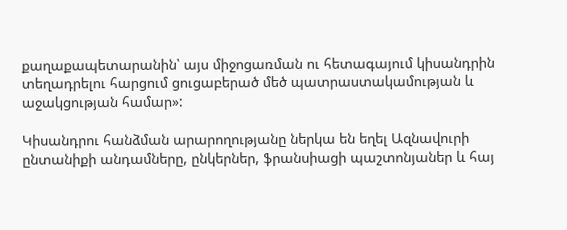քաղաքապետարանին՝ այս միջոցառման ու հետագայում կիսանդրին տեղադրելու հարցում ցուցաբերած մեծ պատրաստակամության և աջակցության համար»:

Կիսանդրու հանձման արարողությանը ներկա են եղել Ազնավուրի ընտանիքի անդամները, ընկերներ, ֆրանսիացի պաշտոնյաներ և հայ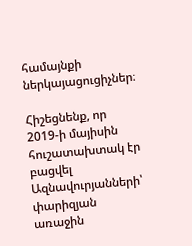համայնքի ներկայացուցիչներ։

Հիշեցնենք, որ 2019-ի մայիսին հուշատախտակ էր բացվել Ազնավուրյանների՝ փարիզյան առաջին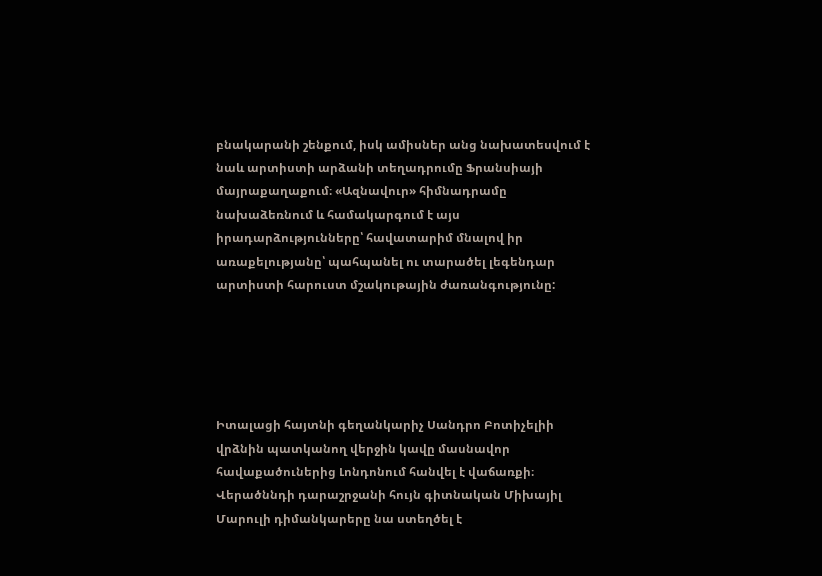բնակարանի շենքում, իսկ ամիսներ անց նախատեսվում է նաև արտիստի արձանի տեղադրումը Ֆրանսիայի մայրաքաղաքում։ «Ազնավուր» հիմնադրամը նախաձեռնում և համակարգում է այս իրադարձությունները՝ հավատարիմ մնալով իր առաքելությանը՝ պահպանել ու տարածել լեգենդար արտիստի հարուստ մշակութային ժառանգությունը:





Իտալացի հայտնի գեղանկարիչ Սանդրո Բոտիչելիի վրձնին պատկանող վերջին կավը մասնավոր հավաքածուներից Լոնդոնում հանվել է վաճառքի։ Վերածննդի դարաշրջանի հույն գիտնական Միխայիլ Մարուլի դիմանկարերը նա ստեղծել է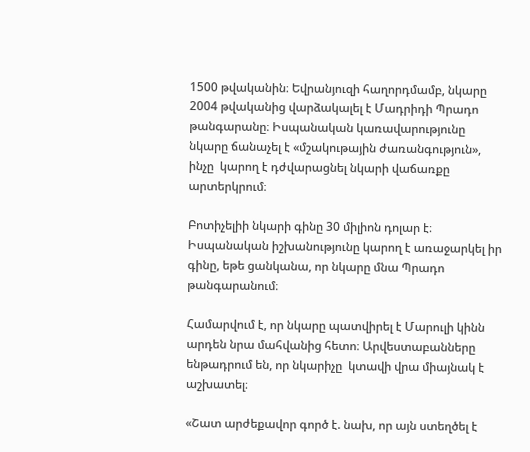1500 թվականին։ Եվրանյուզի հաղորդմամբ, նկարը  2004 թվականից վարձակալել է Մադրիդի Պրադո թանգարանը։ Իսպանական կառավարությունը նկարը ճանաչել է «մշակութային ժառանգություն», ինչը  կարող է դժվարացնել նկարի վաճառքը արտերկրում։

Բոտիչելիի նկարի գինը 30 միլիոն դոլար է։ Իսպանական իշխանությունը կարող է առաջարկել իր գինը, եթե ցանկանա, որ նկարը մնա Պրադո թանգարանում։

Համարվում է, որ նկարը պատվիրել է Մարուլի կինն արդեն նրա մահվանից հետո։ Արվեստաբանները ենթադրում են, որ նկարիչը  կտավի վրա միայնակ է աշխատել։

«Շատ արժեքավոր գործ է. նախ, որ այն ստեղծել է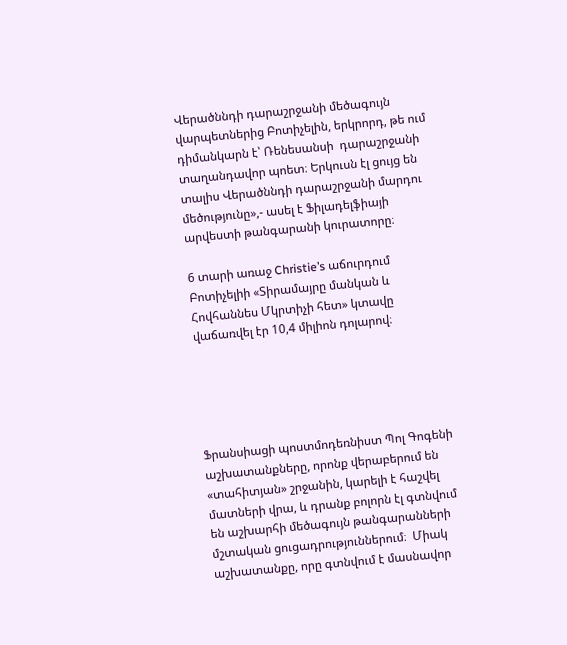Վերածննդի դարաշրջանի մեծագույն վարպետներից Բոտիչելին, երկրորդ, թե ում դիմանկարն է՝ Ռենեսանսի  դարաշրջանի տաղանդավոր պոետ։ Երկուսն էլ ցույց են տալիս Վերածննդի դարաշրջանի մարդու մեծությունը»,- ասել է Ֆիլադելֆիայի արվեստի թանգարանի կուրատորը։

6 տարի առաջ Christie’s աճուրդում Բոտիչելիի «Տիրամայրը մանկան և Հովհաննես Մկրտիչի հետ» կտավը վաճառվել էր 10,4 միլիոն դոլարով։





Ֆրանսիացի պոստմոդեռնիստ Պոլ Գոգենի աշխատանքները, որոնք վերաբերում են «տահիտյան» շրջանին, կարելի է հաշվել մատների վրա, և դրանք բոլորն էլ գտնվում են աշխարհի մեծագույն թանգարանների մշտական ցուցադրություններում։  Միակ աշխատանքը, որը գտնվում է մասնավոր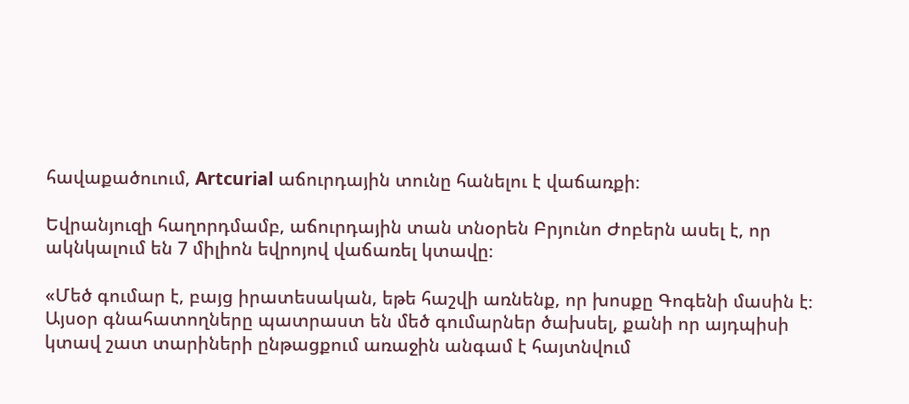հավաքածուում, Artcurial աճուրդային տունը հանելու է վաճառքի։

Եվրանյուզի հաղորդմամբ, աճուրդային տան տնօրեն Բրյունո Ժոբերն ասել է, որ ակնկալում են 7 միլիոն եվրոյով վաճառել կտավը։

«Մեծ գումար է, բայց իրատեսական, եթե հաշվի առնենք, որ խոսքը Գոգենի մասին է։ Այսօր գնահատողները պատրաստ են մեծ գումարներ ծախսել, քանի որ այդպիսի կտավ շատ տարիների ընթացքում առաջին անգամ է հայտնվում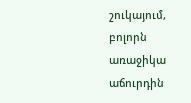շուկայում, բոլորն առաջիկա աճուրդին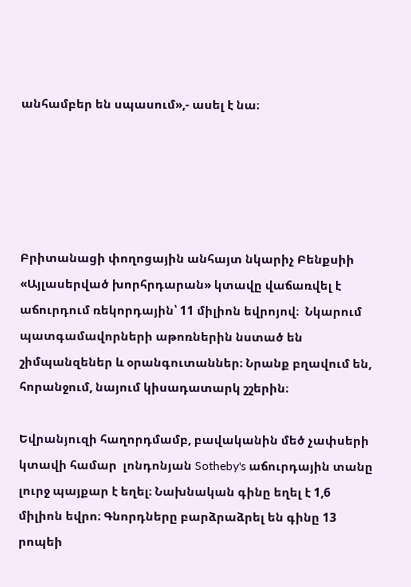անհամբեր են սպասում»,- ասել է նա։





Բրիտանացի փողոցային անհայտ նկարիչ Բենքսիի «Այլասերված խորհրդարան» կտավը վաճառվել է աճուրդում ռեկորդային՝ 11 միլիոն եվրոյով։  Նկարում պատգամավորների աթոռներին նստած են շիմպանզեներ և օրանգուտաններ։ Նրանք բղավում են, հորանջում, նայում կիսադատարկ շշերին։

Եվրանյուզի հաղորդմամբ, բավականին մեծ չափսերի կտավի համար  լոնդոնյան Sotheby's աճուրդային տանը լուրջ պայքար է եղել։ Նախնական գինը եղել է 1,6 միլիոն եվրո։ Գնորդները բարձրաձրել են գինը 13 րոպեի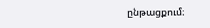ընթացքում։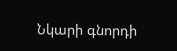Նկարի գնորդի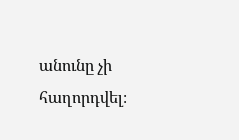անունը չի հաղորդվել։